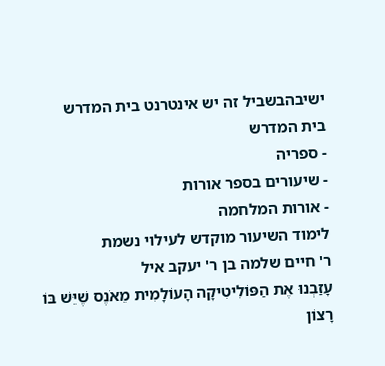ישיבהבשביל זה יש אינטרנט בית המדרש
בית המדרש
- ספריה
- שיעורים בספר אורות
- אורות המלחמה
לימוד השיעור מוקדש לעילוי נשמת
ר' חיים שלמה בן ר' יעקב איל
עָזַבְנוּ אֶת הַפּוֹלִיטִיקָה הָעוֹלָמִית מֵאֹנֶס שֶׁיֵּשׁ בּוֹ רָצוֹן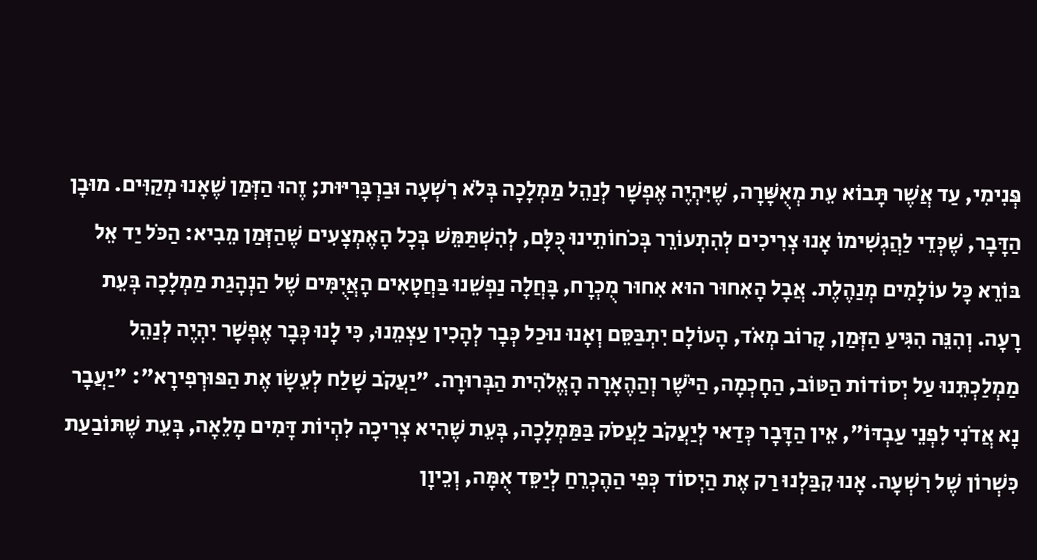פְּנִימִי, עַד אֲשֶׁר תָּבוֹא עֵת מְאֻשָּׁרָה, שֶׁיִּהְיֶה אֶפְשָׁר לְנַהֵל מַמְלָכָה בְּלֹא רִשְׁעָה וּבַרְבָּרִיּוּת; זֶהוּ הַזְּמַן שֶׁאָנוּ מְקַוִּים. מוּבָן הַדָּבָר, שֶׁכְּדֵי לַהֲגְשִׁימוֹ אָנוּ צְרִיכִים לְהִתְעוֹרֵר בְּכֹחוֹתֵינוּ כֻּלָּם, לְהִשְׁתַּמֵּשׁ בְּכָל הָאֶמְצָעִים שֶׁהַזְּמַן מֵבִיא: הַכֹּל יַד אֵל בּוֹרֵא כָּל עוֹלָמִים מְנַהֶלֶת. אֲבָל הָאִחוּר הוּא אִחוּר מֻכְרָח, בָּחֲלָה נַפְשֵׁנוּ בַּחֲטָאִים הָאֲיֻמִּים שֶׁל הַנְהָגַת מַמְלָכָה בְּעֵת רָעָה. וְהִנֵּה הִגִּיעַ הַזְּמַן, קָרוֹב מְאֹד, הָעוֹלָם יִתְבַּסֵּם וְאָנוּ נוּכַל כְּבָר לְהָכִין עַצְמֵנוּ, כִּי לָנוּ כְּבָר אֶפְשָׁר יִהְיֶה לְנַהֵל מַמְלַכְתֵּנוּ עַל יְסוֹדוֹת הַטּוֹב, הַחָכְמָה, הַיֹּשֶׁר וְהַהֶאָרָה הָאֱלֹהִית הַבְּרוּרָה. "יַעֲקֹב שָׁלַח לְעֵשָׂו אֶת הַפּוּרְפִירָא": "יַעֲבָר נָא אֲדֹנִי לִפְנֵי עַבְדּוֹ", אֵין הַדָּבָר כְּדַאי לְיַעֲקֹב לַעֲסֹק בַּמַּמְלָכָה, בְּעֵת שֶׁהִיא צְרִיכָה לִהְיוֹת דָּמִים מָלֵאָה, בְּעֵת שֶׁתּוֹבַעַת כִּשְׁרוֹן שֶׁל רִשְׁעָה. אָנוּ קִבַּלְנוּ רַק אֶת הַיְסוֹד כְּפִי הַהֶכְרֵחַ לְיַסֵּד אֻמָּה, וְכֵיוָן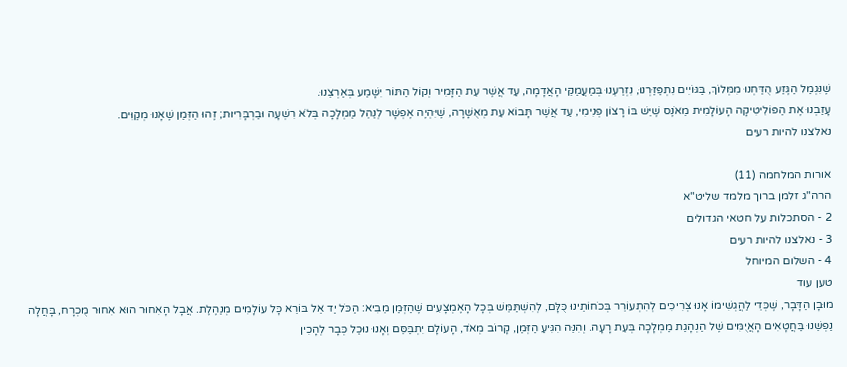שֶׁנִּגְמַל הַגֶּזַע הֻדַּחְנוּ מִמְּלוֹךְ, בַּגּוֹיִים נִתְפַּזַּרְנוּ, נִזְרַעְנוּ בְּמַעֲמַקֵּי הָאֲדָמָה, עַד אֲשֶׁר עֵת הַזָּמִיר וְקוֹל הַתּוֹר יִשָּׁמַע בְּאַרְצֵנוּ.
עָזַבְנוּ אֶת הַפּוֹלִיטִיקָה הָעוֹלָמִית מֵאֹנֶס שֶׁיֵּשׁ בּוֹ רָצוֹן פְּנִימִי, עַד אֲשֶׁר תָּבוֹא עֵת מְאֻשָּׁרָה, שֶׁיִּהְיֶה אֶפְשָׁר לְנַהֵל מַמְלָכָה בְּלֹא רִשְׁעָה וּבַרְבָּרִיּוּת; זֶהוּ הַזְּמַן שֶׁאָנוּ מְקַוִּים.
נאלצנו להיות רעים

אורות המלחמה (11)
הרה"ג זלמן ברוך מלמד שליט"א
2 - הסתכלות על חטאי הגדולים
3 - נאלצנו להיות רעים
4 - השלום המיוחל
טען עוד
מוּבָן הַדָּבָר, שֶׁכְּדֵי לַהֲגְשִׁימוֹ אָנוּ צְרִיכִים לְהִתְעוֹרֵר בְּכֹחוֹתֵינוּ כֻּלָּם, לְהִשְׁתַּמֵּשׁ בְּכָל הָאֶמְצָעִים שֶׁהַזְּמַן מֵבִיא: הַכֹּל יַד אֵל בּוֹרֵא כָּל עוֹלָמִים מְנַהֶלֶת. אֲבָל הָאִחוּר הוּא אִחוּר מֻכְרָח, בָּחֲלָה נַפְשֵׁנוּ בַּחֲטָאִים הָאֲיֻמִּים שֶׁל הַנְהָגַת מַמְלָכָה בְּעֵת רָעָה. וְהִנֵּה הִגִּיעַ הַזְּמַן, קָרוֹב מְאֹד, הָעוֹלָם יִתְבַּסֵּם וְאָנוּ נוּכַל כְּבָר לְהָכִין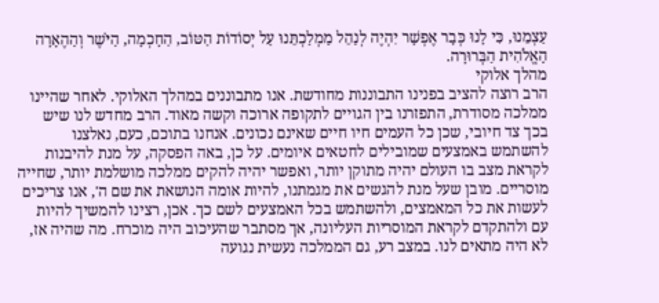עַצְמֵנוּ, כִּי לָנוּ כְּבָר אֶפְשָׁר יִהְיֶה לְנַהֵל מַמְלַכְתֵּנוּ עַל יְסוֹדוֹת הַטּוֹב, הַחָכְמָה, הַיֹּשֶׁר וְהַהֶאָרָה הָאֱלֹהִית הַבְּרוּרָה.
מהלך אלוקי
הרב רוצה להציב בפנינו התבוננות מחודשת. אנו מתבוננים במהלך האלוקי. לאחר שהיינו ממלכה מסודרת, התפזרנו בין הגויים לתקופה ארוכה וקשה מאוד. הרב מחדש לנו שיש בכך צד חיובי, שכן כל העמים חיו חיים שאינם נכונים. אנחנו בתוכם, כעם, נאלצנו להשתמש באמצעים שמובילים לחטאים איומים. על כן, באה הפסקה, על מנת להיבנות לקראת מצב בו העולם יהיה מתוקן יותר, ואפשר יהיה להקים ממלכה מושלמת יותר, שחייה מוסריים. מובן שעל מנת להגשים את מגמתנו, להיות אומה הנושאת את שם ה', אנו צריכים לעשות את כל המאמצים, ולהשתמש בכל האמצעים לשם כך. אכן, רצינו להמשיך להיות עם ולהתקדם לקראת המוסריות העליונה, אך מסתבר שהעיכוב היה מוכרח. מה שהיה אז, לא היה מתאים לנו. במצב רע, גם הממלכה נעשית נגועה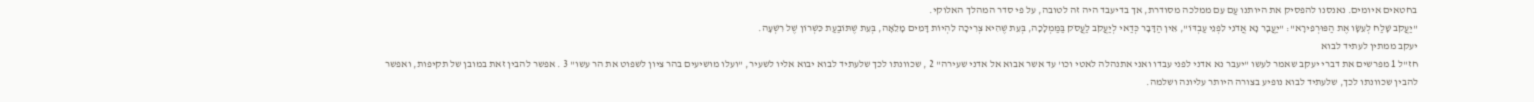בחטאים איומים. נאנסנו להפסיק את היותנו עַם עִם ממלכה מסודרת, אך בדיעבד היה זה לטובה, על פי סדר המהלך האלוקי.
"יַעֲקֹב שָׁלַח לְעֵשָׂו אֶת הַפּוּרְפִירָא": "יַעֲבָר נָא אֲדֹנִי לִפְנֵי עַבְדּוֹ", אֵין הַדָּבָר כְּדַאי לְיַעֲקֹב לַעֲסֹק בַּמַּמְלָכָה, בְּעֵת שֶׁהִיא צְרִיכָה לִהְיוֹת דָּמִים מָלֵאָה, בְּעֵת שֶׁתּוֹבַעַת כִּשְׁרוֹן שֶׁל רִשְׁעָה.
יעקב ממתין לעתיד לבוא
חז"ל 1 מפרשים את דברי יעקב שאמר לעשו "יעבר נא אדני לפני עבדו ואני אתנהלה לאטי וכו' עד אשר אבוא אל אדני שעירה" 2 , שכוונתו לכך שלעתיד לבוא יבוא אליו לשעיר, "ועלו מושיעים בהר ציון לשפוט את הר עשו" 3 . אפשר להבין זאת במובן של תקיפות, ואפשר להבין שכוונתו לכך, שלעתיד לבוא נופיע בצורה היותר עליונה ושלמה.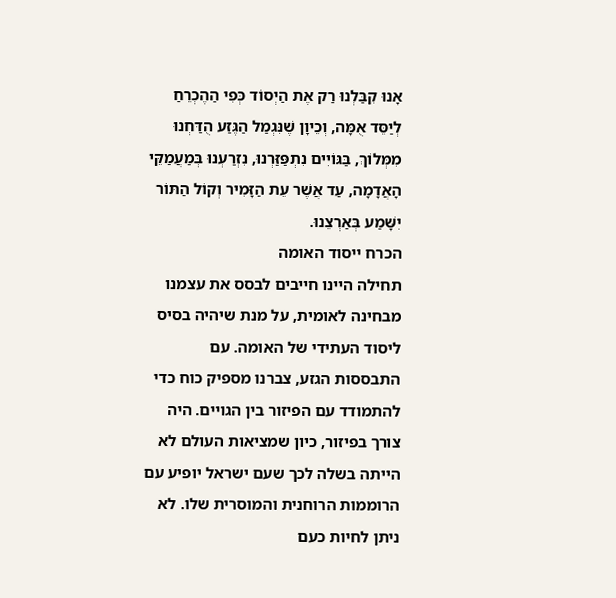אָנוּ קִבַּלְנוּ רַק אֶת הַיְסוֹד כְּפִי הַהֶכְרֵחַ לְיַסֵּד אֻמָּה, וְכֵיוָן שֶׁנִּגְמַל הַגֶּזַע הֻדַּחְנוּ מִמְּלוֹךְ, בַּגּוֹיִים נִתְפַּזַּרְנוּ, נִזְרַעְנוּ בְּמַעֲמַקֵּי הָאֲדָמָה, עַד אֲשֶׁר עֵת הַזָּמִיר וְקוֹל הַתּוֹר יִשָּׁמַע בְּאַרְצֵנוּ.
הכרח ייסוד האומה
תחילה היינו חייבים לבסס את עצמנו מבחינה לאומית, על מנת שיהיה בסיס ליסוד העתידי של האומה. עם התבססות הגזע, צברנו מספיק כוח כדי להתמודד עם הפיזור בין הגויים. היה צורך בפיזור, כיון שמציאות העולם לא הייתה בשלה לכך שעם ישראל יופיע עם הרוממות הרוחנית והמוסרית שלו. לא ניתן לחיות כעם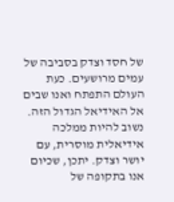של חסד וצדק בסביבה של עמים מרושעים. כעת העולם התפתח ואנו שבים אל האידיאל הגדול הזה. נשוב להיות ממלכה אידיאלית מוסרית, עם יושר וצדק. יתכן, שכיום אנו בתקופה של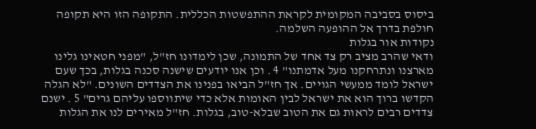ביסוס בסביבה המקומית לקראת ההתפשטות הכללית. התקופה הזו היא תקופה חולפת בדרך אל ההופעה השלמה.
נקודות אור בגלות
ודאי שהרב מציב רק צד אחד של התמונה, שכן לימדונו חז"ל, "מפני חטאינו גלינו מארצנו ונתרחקנו מעל אדמתנו" 4 . וכן אנו יודעים שישנה סכנה בגלות, בכך שעם ישראל לומד ממעשי הגויים. אך חז"ל הביאו בפנינו את הצדדים השונים. "לא הגלה הקדשו ברוך הוא את ישראל לבין האומות אלא כדי שיתווספו עליהם גרים" 5 . ישנם צדדים רבים לראות גם את הטוב שבלא-טוב, בגלות. חז"ל מאירים לנו את הגלות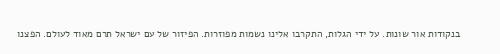בנקודות אור שונות. על ידי הגלות, התקרבו אלינו נשמות מפוזרות. הפיזור של עם ישראל תרם מאוד לעולם. הפצנו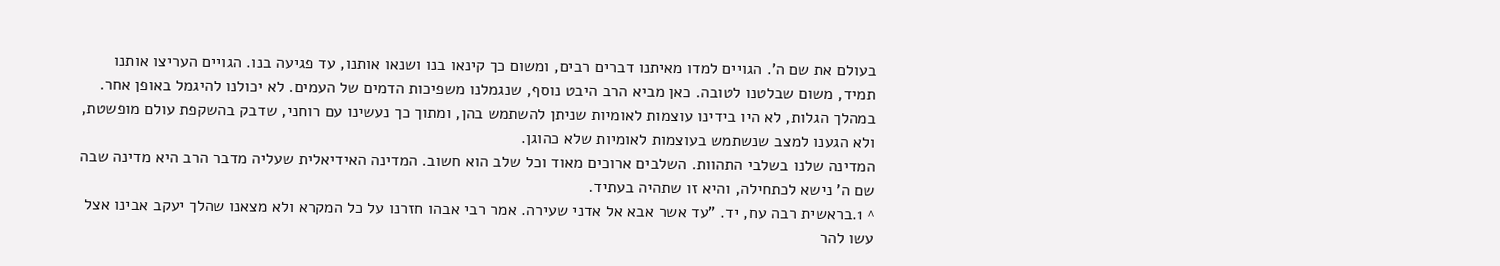בעולם את שם ה'. הגויים למדו מאיתנו דברים רבים, ומשום כך קינאו בנו ושנאו אותנו, עד פגיעה בנו. הגויים העריצו אותנו תמיד, משום שבלטנו לטובה. כאן מביא הרב היבט נוסף, שנגמלנו משפיכות הדמים של העמים. לא יכולנו להיגמל באופן אחר. במהלך הגלות, לא היו בידינו עוצמות לאומיות שניתן להשתמש בהן, ומתוך כך נעשינו עם רוחני, שדבק בהשקפת עולם מופשטת, ולא הגענו למצב שנשתמש בעוצמות לאומיות שלא כהוגן.
המדינה שלנו בשלבי התהוות. השלבים ארוכים מאוד וכל שלב הוא חשוב. המדינה האידיאלית שעליה מדבר הרב היא מדינה שבה שם ה' נישא לכתחילה, והיא זו שתהיה בעתיד.
^ 1.בראשית רבה עח, יד. "עד אשר אבא אל אדני שעירה. אמר רבי אבהו חזרנו על כל המקרא ולא מצאנו שהלך יעקב אבינו אצל עשו להר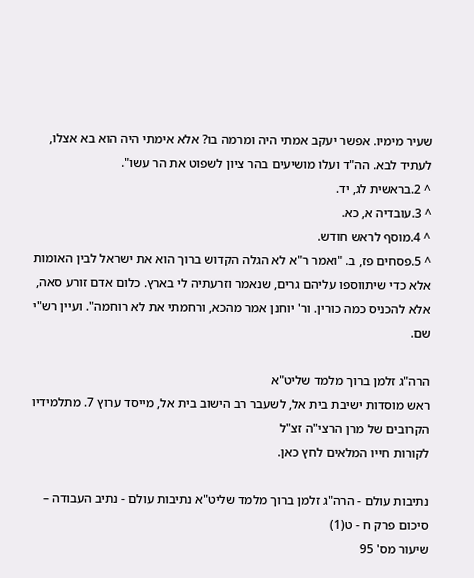שעיר מימיו. אפשר יעקב אמתי היה ומרמה בו? אלא אימתי היה הוא בא אצלו, לעתיד לבא. הה"ד ועלו מושיעים בהר ציון לשפוט את הר עשו".
^ 2.בראשית לג, יד.
^ 3.עובדיה א, כא.
^ 4.מוסף לראש חודש.
^ 5.פסחים פז, ב. "ואמר ר"א לא הגלה הקדוש ברוך הוא את ישראל לבין האומות אלא כדי שיתווספו עליהם גרים, שנאמר וזרעתיה לי בארץ. כלום אדם זורע סאה, אלא להכניס כמה כורין. ור' יוחנן אמר מהכא, ורחמתי את לא רוחמה". ועיין רש"י שם.

הרה"ג זלמן ברוך מלמד שליט"א
ראש מוסדות ישיבת בית אל, לשעבר רב הישוב בית אל, מייסד ערוץ 7. מתלמידיו הקרובים של מרן הרצי"ה זצ"ל
לקורות חייו המלאים לחץ כאן.

נתיבות עולם - הרה"ג זלמן ברוך מלמד שליט"א נתיבות עולם - נתיב העבודה – סיכום פרק ח - ט(1)
שיעור מס' 95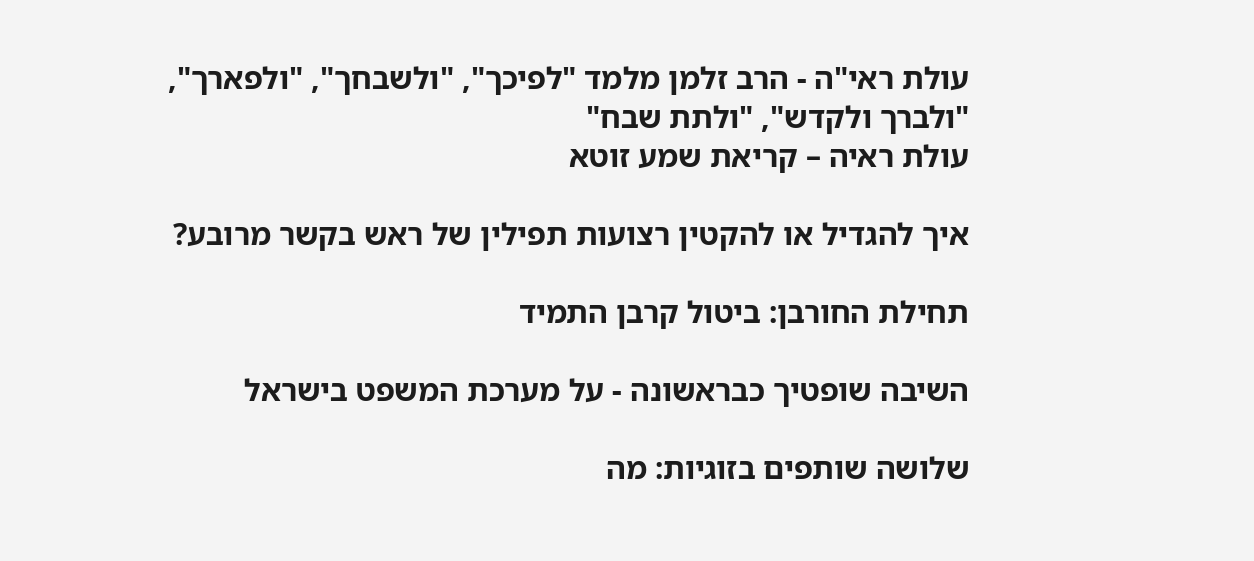עולת ראי"ה - הרב זלמן מלמד "לפיכך", "ולשבחך", "ולפארך", "ולברך ולקדש", "ולתת שבח"
עולת ראיה – קריאת שמע זוטא

איך להגדיל או להקטין רצועות תפילין של ראש בקשר מרובע?

תחילת החורבן: ביטול קרבן התמיד

השיבה שופטיך כבראשונה - על מערכת המשפט בישראל

שלושה שותפים בזוגיות: מה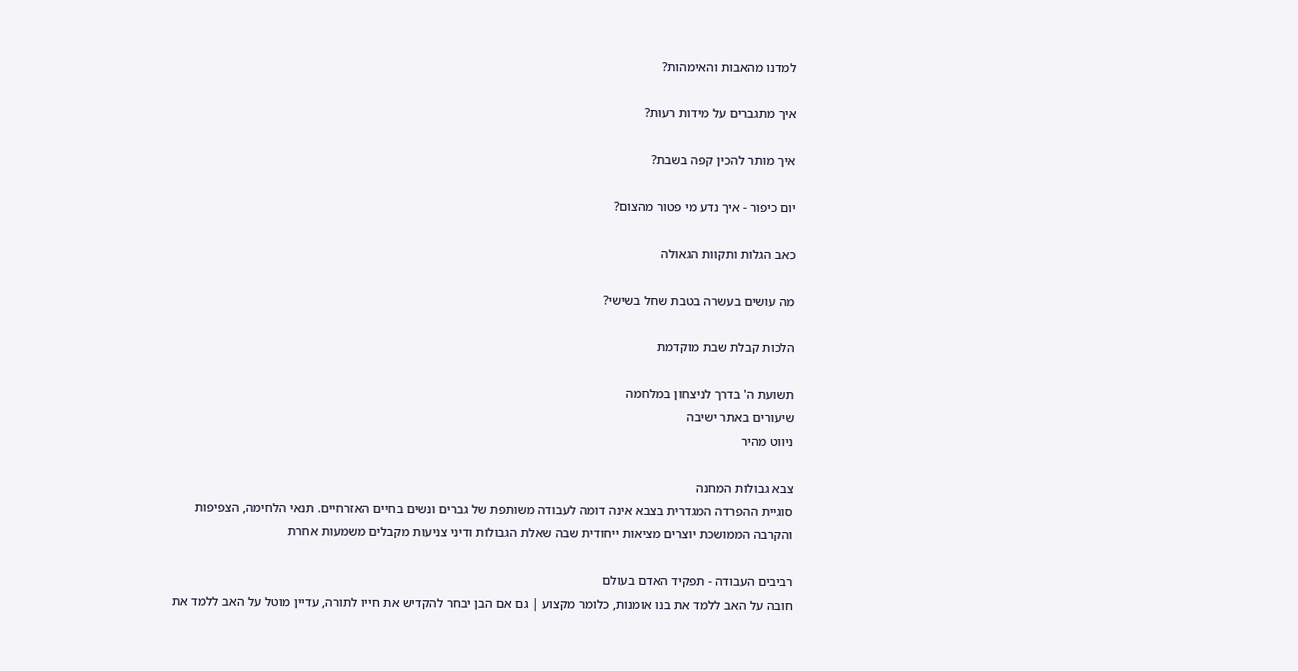למדנו מהאבות והאימהות?

איך מתגברים על מידות רעות?

איך מותר להכין קפה בשבת?

יום כיפור - איך נדע מי פטור מהצום?

כאב הגלות ותקוות הגאולה

מה עושים בעשרה בטבת שחל בשישי?

הלכות קבלת שבת מוקדמת

תשועת ה' בדרך לניצחון במלחמה
שיעורים באתר ישיבה
ניווט מהיר

צבא גבולות המחנה
סוגיית ההפרדה המגדרית בצבא אינה דומה לעבודה משותפת של גברים ונשים בחיים האזרחיים. תנאי הלחימה, הצפיפות והקרבה הממושכת יוצרים מציאות ייחודית שבה שאלת הגבולות ודיני צניעות מקבלים משמעות אחרת

רביבים העבודה - תפקיד האדם בעולם
חובה על האב ללמד את בנו אומנות, כלומר מקצוע | גם אם הבן יבחר להקדיש את חייו לתורה, עדיין מוטל על האב ללמד את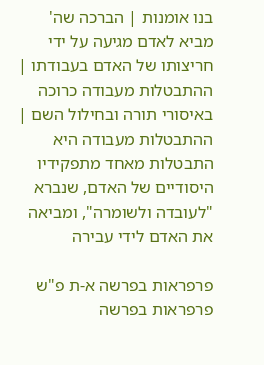בנו אומנות | הברכה שה' מביא לאדם מגיעה על ידי חריצותו של האדם בעבודתו | ההתבטלות מעבודה כרוכה באיסורי תורה ובחילול השם | ההתבטלות מעבודה היא התבטלות מאחד מתפקידיו היסודיים של האדם, שנברא "לעובדה ולשומרה", ומביאה את האדם לידי עבירה

פרפראות בפרשה א-ת פ"ש פרפראות בפרשה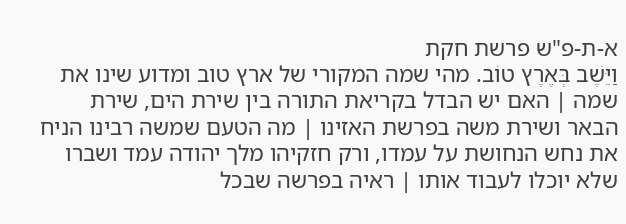א-ת-פ"ש פרשת חקת
וַיֵּשֶׁב בְּאֶרֶץ טוֹב. מהי שמה המקורי של ארץ טוב ומדוע שינו את שמה | האם יש הבדל בקריאת התורה בין שירת הים, שירת הבאר ושירת משה בפרשת האזינו | מה הטעם שמשה רבינו הניח את נחש הנחושת על עמדו, ורק חזקיהו מלך יהודה עמד ושברו שלא יוכלו לעבוד אותו | ראיה בפרשה שבכל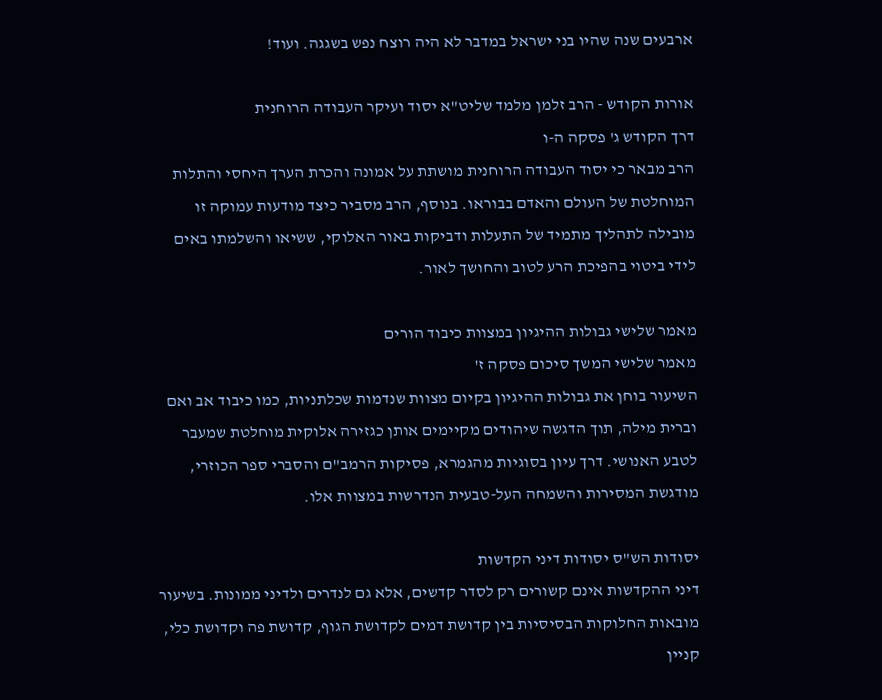ארבעים שנה שהיו בני ישראל במדבר לא היה רוצח נפש בשגגה. ועוד!

אורות הקודש - הרב זלמן מלמד שליט"א יסוד ועיקר העבודה הרוחנית
דרך הקודש ג' פסקה ה-ו
הרב מבאר כי יסוד העבודה הרוחנית מושתת על אמונה והכרת הערך היחסי והתלות המוחלטת של העולם והאדם בבוראו. בנוסף, הרב מסביר כיצד מודעות עמוקה זו מובילה לתהליך מתמיד של התעלות ודביקות באור האלוקי, ששיאו והשלמתו באים לידי ביטוי בהפיכת הרע לטוב והחושך לאור.

מאמר שלישי גבולות ההיגיון במצוות כיבוד הורים
מאמר שלישי המשך סיכום פסקה ז'
השיעור בוחן את גבולות ההיגיון בקיום מצוות שנדמות שכלתניות, כמו כיבוד אב ואם וברית מילה, תוך הדגשה שיהודים מקיימים אותן כגזירה אלוקית מוחלטת שמעבר לטבע האנושי. דרך עיון בסוגיות מהגמרא, פסיקות הרמב"ם והסברי ספר הכוזרי, מודגשת המסירות והשמחה העל-טבעית הנדרשות במצוות אלו.

יסודות הש"ס יסודות דיני הקדשות
דיני ההקדשות אינם קשורים רק לסדר קדשים, אלא גם לנדרים ולדיני ממונות. בשיעור מובאות החלוקות הבסיסיות בין קדושת דמים לקדושת הגוף, קדושת פה וקדושת כלי, קניין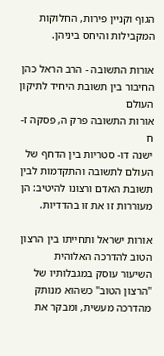הגוף וקניין פירות, החלוקות המקבילות והיחס ביניהן.

אורות התשובה - הרב הראל כהן החיבור בין תשובת היחיד לתיקון העולם
אורות התשובה פרק ה, פסקה ז-ח
ישנה דו- סטריות בין הדחף של העולם לתשובה והתקדמות לבין תשובת האדם ורצונו להיטיב: הן מעוררות זו את זו בהדדיות.

אורות ישראל ותחייתו בין הרצון הטוב להדרכה האלוהית
השיעור עוסק במגבלותיו של "הרצון הטוב" כשהוא מנותק מהדרכה מעשית, ומבקר את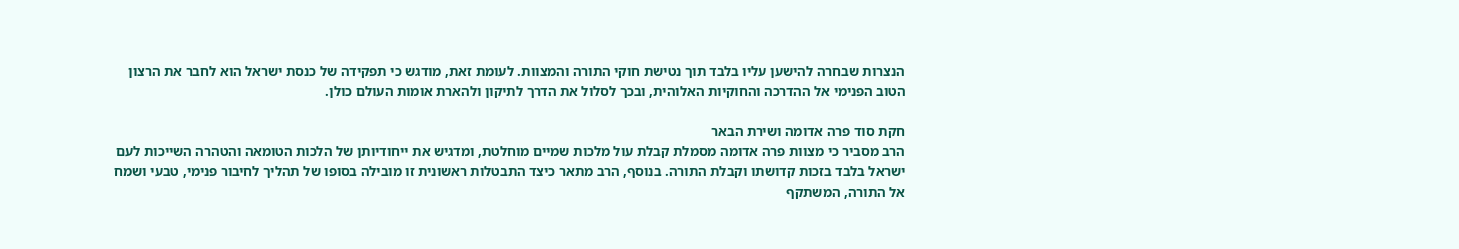הנצרות שבחרה להישען עליו בלבד תוך נטישת חוקי התורה והמצוות. לעומת זאת, מודגש כי תפקידה של כנסת ישראל הוא לחבר את הרצון הטוב הפנימי אל ההדרכה והחוקיות האלוהית, ובכך לסלול את הדרך לתיקון ולהארת אומות העולם כולן.

חקת סוד פרה אדומה ושירת הבאר
הרב מסביר כי מצוות פרה אדומה מסמלת קבלת עול מלכות שמיים מוחלטת, ומדגיש את ייחודיותן של הלכות הטומאה והטהרה השייכות לעם ישראל בלבד בזכות קדושתו וקבלת התורה. בנוסף, הרב מתאר כיצד התבטלות ראשונית זו מובילה בסופו של תהליך לחיבור פנימי, טבעי ושמח אל התורה, המשתקף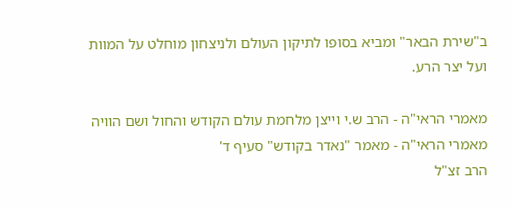ב"שירת הבאר" ומביא בסופו לתיקון העולם ולניצחון מוחלט על המוות ועל יצר הרע.

מאמרי הראי"ה - הרב ש.י וייצן מלחמת עולם הקודש והחול ושם הוויה
מאמרי הראי"ה - מאמר "נאדר בקודש" סעיף ד'
הרב זצ"ל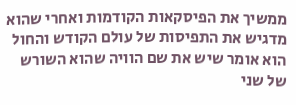ממשיך את הפיסקאות הקודמות ואחרי שהוא מדגיש את התפיסות של עולם הקודש והחול הוא אומר שיש את שם הוויה שהוא השורש של שני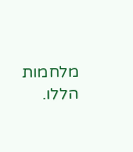מלחמות הללו.